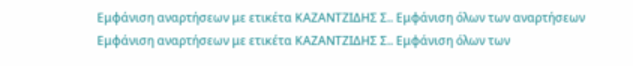Εμφάνιση αναρτήσεων με ετικέτα ΚΑΖΑΝΤΖΙΔΗΣ Σ.. Εμφάνιση όλων των αναρτήσεων
Εμφάνιση αναρτήσεων με ετικέτα ΚΑΖΑΝΤΖΙΔΗΣ Σ.. Εμφάνιση όλων των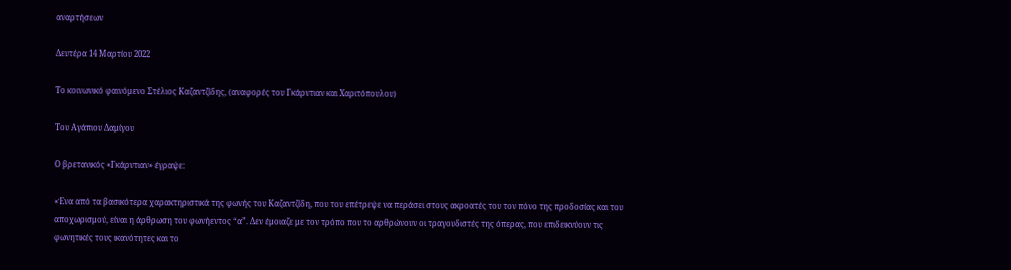αναρτήσεων

Δευτέρα 14 Μαρτίου 2022

Το κοινωνικό φαινόμενο Στέλιος Καζαντζίδης, (αναφορές του Γκάρντιαν και Χαριτόπουλου)

Του Αγάπιου Δαμίγου

Ο βρετανικός «Γκάρντιαν» έγραψε:

«Ένα από τα βασικότερα χαρακτηριστικά της φωνής του Καζαντζίδη, που του επέτρεψε να περάσει στους ακροατές του τον πόνο της προδοσίας και του αποχωρισμού, είναι η άρθρωση του φωνήεντος “α”. Δεν έμοιαζε με τον τρόπο που το αρθρώνουν οι τραγουδιστές της όπερας, που επιδεικνύουν τις φωνητικές τους ικανότητες και το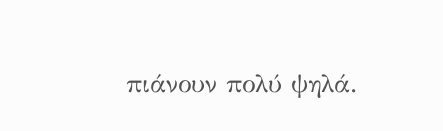πιάνουν πολύ ψηλά.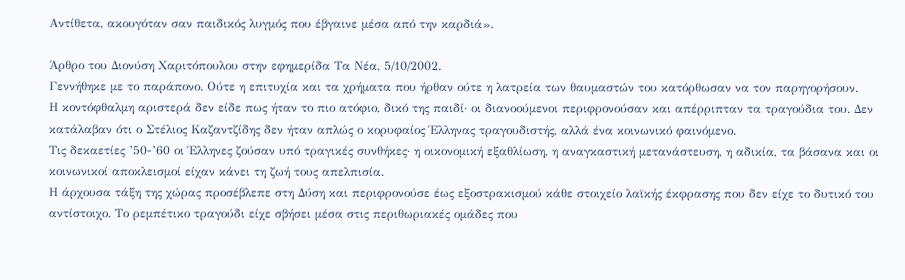Αντίθετα, ακουγόταν σαν παιδικός λυγμός που έβγαινε μέσα από την καρδιά».

Άρθρο του Διονύση Χαριτόπουλου στην εφημερίδα Τα Νέα, 5/10/2002.
Γεννήθηκε με το παράπονο. Ούτε η επιτυχία και τα χρήματα που ήρθαν ούτε η λατρεία των θαυμαστών του κατόρθωσαν να τον παρηγορήσουν.
Η κοντόφθαλμη αριστερά δεν είδε πως ήταν το πιο ατόφιο, δικό της παιδί· οι διανοούμενοι περιφρονούσαν και απέρριπταν τα τραγούδια του. Δεν κατάλαβαν ότι ο Στέλιος Καζαντζίδης δεν ήταν απλώς ο κορυφαίος Έλληνας τραγουδιστής, αλλά ένα κοινωνικό φαινόμενο.
Τις δεκαετίες ’50-’60 οι Έλληνες ζούσαν υπό τραγικές συνθήκες· η οικονομική εξαθλίωση, η αναγκαστική μετανάστευση, η αδικία, τα βάσανα και οι κοινωνικοί αποκλεισμοί είχαν κάνει τη ζωή τους απελπισία.
Η άρχουσα τάξη της χώρας προσέβλεπε στη Δύση και περιφρονούσε έως εξοστρακισμού κάθε στοιχείο λαϊκής έκφρασης που δεν είχε το δυτικό του αντίστοιχο. Το ρεμπέτικο τραγούδι είχε σβήσει μέσα στις περιθωριακές ομάδες που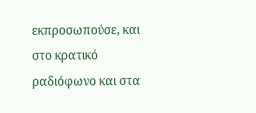εκπροσωπούσε, και στο κρατικό ραδιόφωνο και στα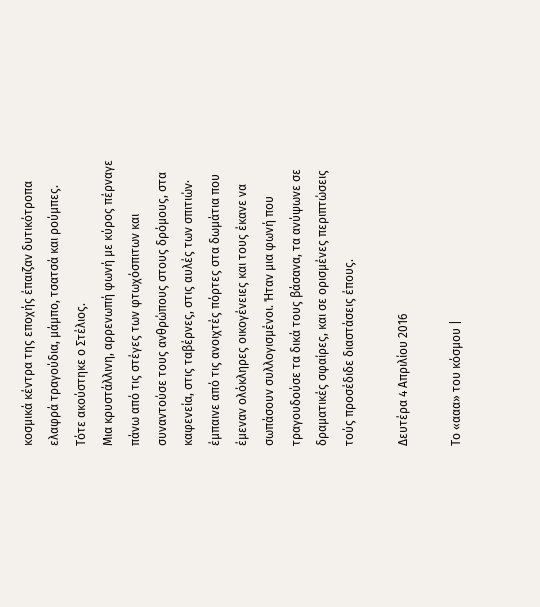κοσμικά κέντρα της εποχής έπαιζαν δυτικότροπα ελαφρά τραγούδια, μάμπο, τσατσά και ρούμπες.
Τότε ακούστηκε ο Στέλιος.
Μια κρυστάλλινη, αρρενωπή φωνή με κύρος πέρναγε πάνω από τις στέγες των φτωχόσπιτων και συναντούσε τους ανθρώπους στους δρόμους, στα καφενεία, στις ταβέρνες, στις αυλές των σπιτιών· έμπαινε από τις ανοιχτές πόρτες στα δωμάτια που έμεναν ολόκληρες οικογένειες και τους έκανε να σωπάσουν συλλογισμένοι. Ήταν μια φωνή που τραγουδούσε τα δικά τους βάσανα, τα ανύψωνε σε δραματικές σφαίρες, και σε ορισμένες περιπτώσεις τούς προσέδιδε διαστάσεις έπους.

Δευτέρα 4 Απριλίου 2016

Το «ααα» του κόσμου |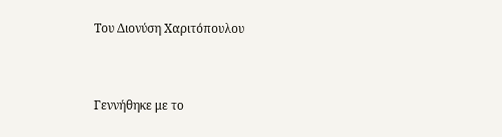Του Διονύση Χαριτόπουλου


Γεννήθηκε με το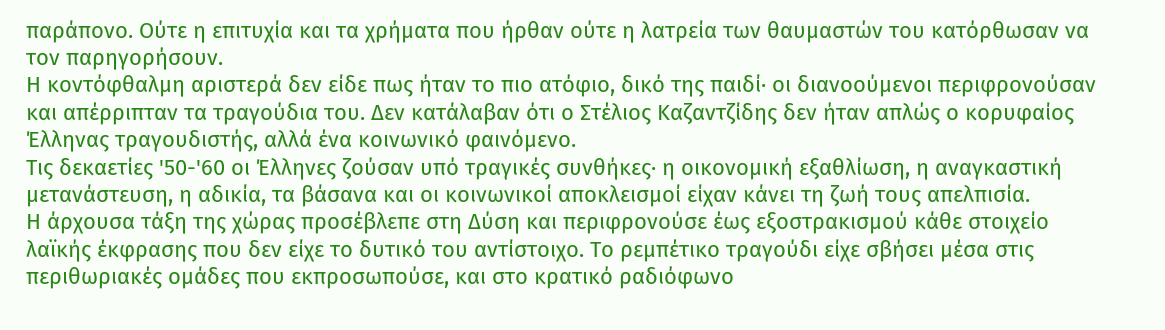παράπονο. Ούτε η επιτυχία και τα χρήματα που ήρθαν ούτε η λατρεία των θαυμαστών του κατόρθωσαν να τον παρηγορήσουν.
Η κοντόφθαλμη αριστερά δεν είδε πως ήταν το πιο ατόφιο, δικό της παιδί· οι διανοούμενοι περιφρονούσαν και απέρριπταν τα τραγούδια του. Δεν κατάλαβαν ότι ο Στέλιος Καζαντζίδης δεν ήταν απλώς ο κορυφαίος Έλληνας τραγουδιστής, αλλά ένα κοινωνικό φαινόμενο.
Τις δεκαετίες '50-'60 οι Έλληνες ζούσαν υπό τραγικές συνθήκες· η οικονομική εξαθλίωση, η αναγκαστική μετανάστευση, η αδικία, τα βάσανα και οι κοινωνικοί αποκλεισμοί είχαν κάνει τη ζωή τους απελπισία.
Η άρχουσα τάξη της χώρας προσέβλεπε στη Δύση και περιφρονούσε έως εξοστρακισμού κάθε στοιχείο λαϊκής έκφρασης που δεν είχε το δυτικό του αντίστοιχο. Το ρεμπέτικο τραγούδι είχε σβήσει μέσα στις περιθωριακές ομάδες που εκπροσωπούσε, και στο κρατικό ραδιόφωνο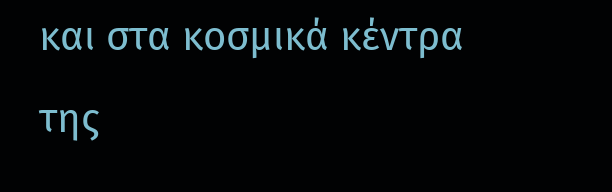και στα κοσμικά κέντρα της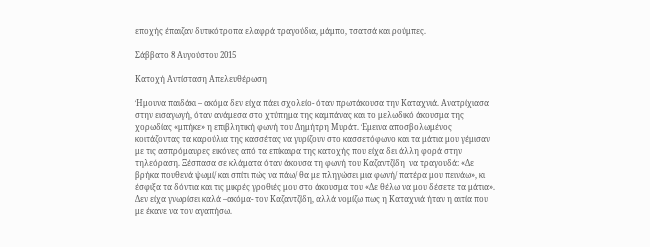εποχής έπαιζαν δυτικότροπα ελαφρά τραγούδια, μάμπο, τσατσά και ρούμπες.

Σάββατο 8 Αυγούστου 2015

Κατοχή Αντίσταση Απελευθέρωση

Ήμουνα παιδάκι – ακόμα δεν είχα πάει σχολείο- όταν πρωτάκουσα την Καταχνιά. Ανατρίχιασα στην εισαγωγή, όταν ανάμεσα στο χτύπημα της καμπάνας και το μελωδικό άκουσμα της χορωδίας «μπήκε» η επιβλητική φωνή του Δημήτρη Μυράτ. Έμεινα αποσβολωμένος κοιτάζοντας τα καρούλια της κασσέτας να γυρίζουν στο κασσετόφωνο και τα μάτια μου γέμισαν με τις ασπρόμαυρες εικόνες από τα επίκαιρα της κατοχής που είχα δει άλλη φορά στην τηλεόραση. Ξέσπασα σε κλάματα όταν άκουσα τη φωνή του Καζαντζίδη  να τραγουδά: «Δε βρήκα πουθενά ψωμί/ και σπίτι πώς να πάω/ θα με πληγώσει μια φωνή/ πατέρα μου πεινάω», κι έσφιξα τα δόντια και τις μικρές γροθιές μου στο άκουσμα του «Δε θέλω να μου δέσετε τα μάτια». Δεν είχα γνωρίσει καλά –ακόμα- τον Καζαντζίδη, αλλά νομίζω πως η Καταχνιά ήταν η αιτία που με έκανε να τον αγαπήσω.